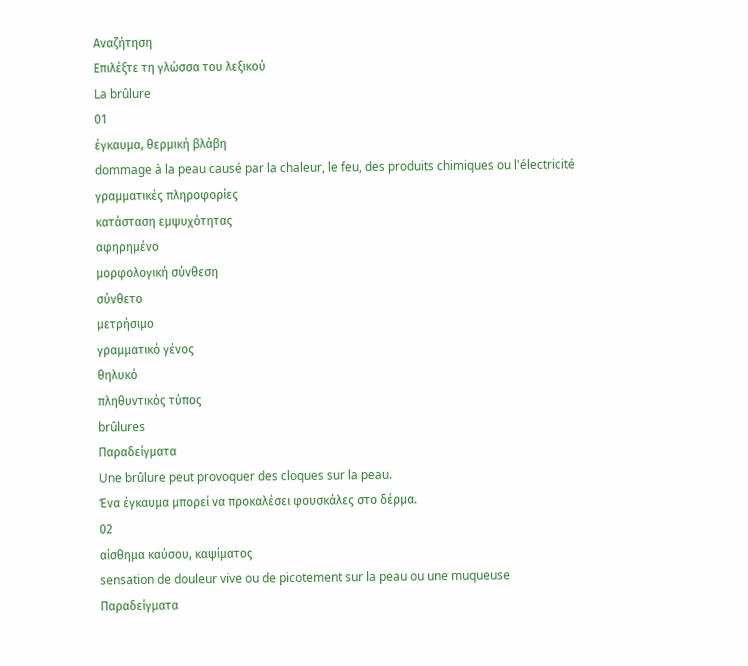Αναζήτηση
Επιλέξτε τη γλώσσα του λεξικού
La brûlure
01
έγκαυμα, θερμική βλάβη
dommage à la peau causé par la chaleur, le feu, des produits chimiques ou l'électricité
γραμματικές πληροφορίες
κατάσταση εμψυχότητας
αφηρημένο
μορφολογική σύνθεση
σύνθετο
μετρήσιμο
γραμματικό γένος
θηλυκό
πληθυντικός τύπος
brûlures
Παραδείγματα
Une brûlure peut provoquer des cloques sur la peau.
Ένα έγκαυμα μπορεί να προκαλέσει φουσκάλες στο δέρμα.
02
αίσθημα καύσου, καψίματος
sensation de douleur vive ou de picotement sur la peau ou une muqueuse
Παραδείγματα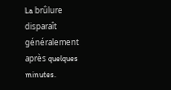La brûlure disparaît généralement après quelques minutes.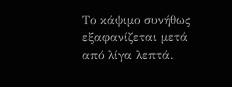Το κάψιμο συνήθως εξαφανίζεται μετά από λίγα λεπτά.